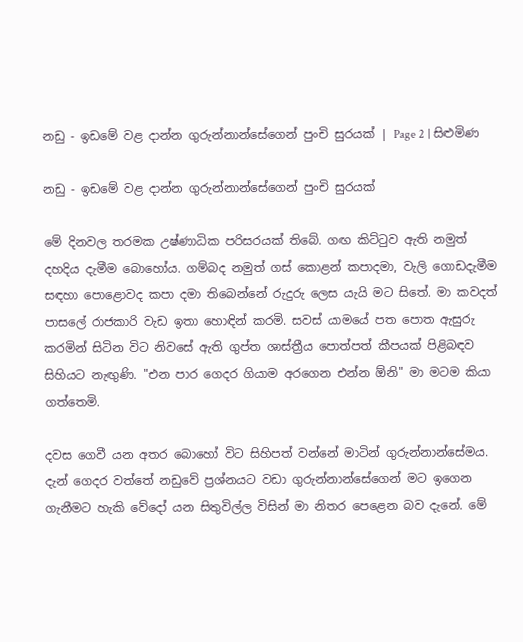නඩු - ඉඩමේ වළ දාන්න ගුරුන්නාන්සේගෙන් පුංචි සුරයක් | Page 2 | සිළුමිණ

නඩු - ඉඩමේ වළ දාන්න ගුරුන්නාන්සේගෙන් පුංචි සුරයක්

මේ දිනවල තරමක උෂ්ණාධික පරිසරයක් තිබේ. ගඟ කිට්ටුව ඇති නමුත් දහදිය දැමීම බොහෝය. ගම්බද නමුත් ගස් කොළන් කපාදමා, වැලි ගොඩදැමීම සඳහා පොළොවද කපා දමා තිබෙන්නේ රුදුරු ලෙස යැයි මට සිතේ. මා කවදත් පාසලේ රාජකාරි වැඩ ඉතා හොඳින් කරමි. සවස් යාමයේ පත පොත ඇසුරු කරමින් සිටින විට නිවසේ ඇති ගුප්ත ශාස්ත්‍රීය පොත්පත් කීපයක් පිළිබඳව සිහියට නැඟුණි. "එන පාර ගෙදර ගියාම අරගෙන එන්න ඕනි" මා මටම කියා ගත්තෙමි.

දවස ගෙවී යන අතර බොහෝ විට සිහිපත් වන්නේ මාටින් ගුරුන්නාන්සේමය. දැන් ගෙදර වත්තේ නඩුවේ ප්‍රශ්නයට වඩා ගුරුන්නාන්සේගෙන් මට ඉගෙන ගැනීමට හැකි වේදෝ යන සිතුවිල්ල විසින් මා නිතර පෙළෙන බව දැනේ. මේ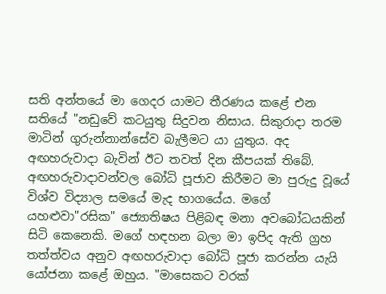සති අන්තයේ මා ගෙදර යාමට තීරණය කළේ එන සතියේ "නඩුවේ කටයුතු සිදුවන නිසාය. සිකුරාදා තරම මාටින් ගුරුන්නාන්සේව බැලීමට යා යුතුය. අද අඟහරුවාදා බැවින් ඊට තවත් දින කීපයක් තිබේ. අඟහරුවාදාවන්වල බෝධි පූජාව කිරීමට මා පුරුදු වූයේ විශ්ව විද්‍යාල සමයේ මැද භාගයේය. මගේ යහළුවා"රසික" ජ්‍යොතිෂය පිළිබඳ මනා අවබෝධයකින් සිටි කෙනෙකි. මගේ හඳහන බලා මා ඉපිද ඇති ග්‍රහ තත්ත්වය අනුව අඟහරුවාදා බෝධි පූජා කරන්න යැයි යෝජනා කළේ ඔහුය. "මාසෙකට වරක්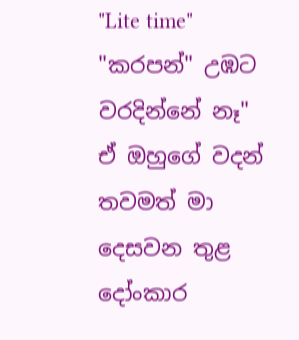"Lite time" "කරපන්" උඹට වරදින්නේ නෑ" ඒ ඔහුගේ වදන් තවමත් මා දෙසවන තුළ දෝංකාර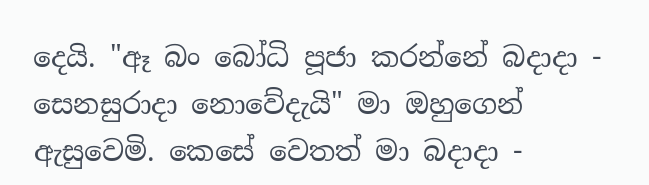දෙයි. "ඈ බං බෝධි පූජා කරන්නේ බදාදා - සෙනසුරාදා නොවේදැයි" මා ඔහුගෙන් ඇසුවෙමි. කෙසේ වෙතත් මා බදාදා -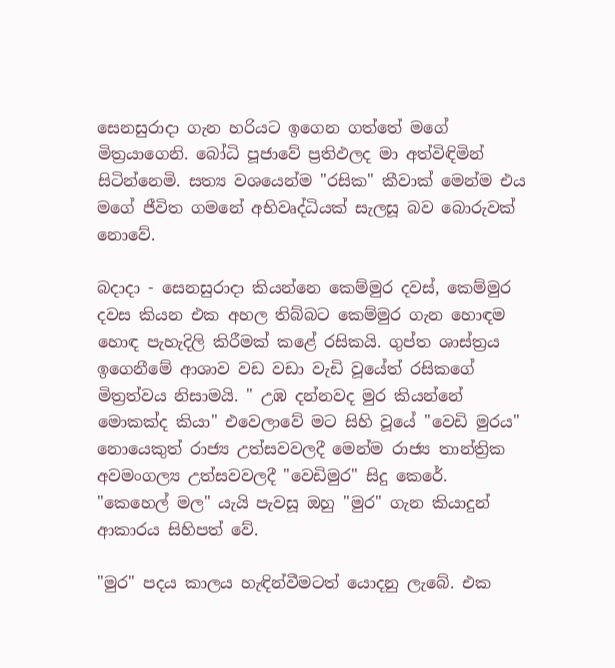සෙනසුරාදා ගැන හරියට ඉගෙන ගත්තේ මගේ මිත්‍රයාගෙනි. බෝධි පූජාවේ ප්‍රතිඵලද මා අත්විඳිමින් සිටින්නෙමි. සත්‍ය වශයෙන්ම "රසික" කීවාක් මෙන්ම එය මගේ ජීවිත ගමනේ අභිවෘද්ධියක් සැලසූ බව බොරුවක් නොවේ.

බදාදා - සෙනසුරාදා කියන්නෙ කෙම්මුර දවස්, කෙම්මුර දවස කියන එක අහල තිබ්බට කෙම්මුර ගැන හොඳම හොඳ පැහැදිලි කිරීමක් කළේ රසිකයි. ගුප්ත ශාස්ත්‍රය ඉගෙනීමේ ආශාව වඩ වඩා වැඩි වූයේත් රසිකගේ මිත්‍රත්වය නිසාමයි. " උඹ දන්නවද මුර කියන්නේ මොකක්ද කියා" එවෙලාවේ මට සිහි වූයේ "වෙඩි මුරය" නොයෙකුත් රාජ්‍ය උත්සවවලදී මෙන්ම රාජ්‍ය තාන්ත්‍රික අවමංගල්‍ය උත්සවවලදී "වෙඩිමුර" සිදු කෙරේ. "කෙහෙල් මල" යැයි පැවසූ ඔහු "මුර" ගැන කියාදුන් ආකාරය සිහිපත් වේ.

"මුර" පදය කාලය හැඳින්වීමටත් යොදනු ලැබේ. එක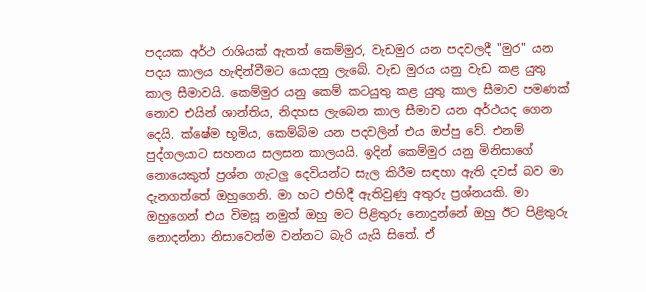පදයක අර්ථ රාශියක් ඇතත් කෙම්මුර, වැඩමුර යන පදවලදී "මුර" යන පදය කාලය හැඳින්වීමට යොදනු ලැබේ. වැඩ මුරය යනු වැඩ කළ යුතු කාල සීමාවයි. කෙම්මුර යනු කෙම් කටයුතු කළ යුතු කාල සීමාව පමණක් නොව එයින් ශාන්තිය, නිදහස ලැබෙන කාල සීමාව යන අර්ථයද ගෙන දෙයි. ක්ෂේම භූමිය, කෙම්බිම යන පදවලින් එය ඔප්පු වේ. එනම් පුද්ගලයාට සහනය සලසන කාලයයි. ඉදින් කෙම්මුර යනු මිනිසාගේ නොයෙකුත් ප්‍රශ්න ගැටලු දෙවියන්ට සැල කිරීම සඳහා ඇති දවස් බව මා දැනගත්තේ ඔහුගෙනි. මා හට එහිදී ඇතිවුණු අතුරු ප්‍රශ්නයකි. මා ඔහුගෙන් එය විමසූ නමුත් ඔහු මට පිළිතුරු නොදුන්නේ ඔහු ඊට පිළිතුරු නොදන්නා නිසාවෙන්ම වන්නට බැරි යැයි සිතේ. ඒ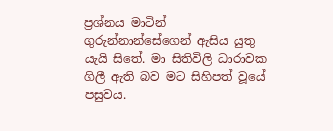ප්‍රශ්නය මාටින් ගුරුන්නාන්සේගෙන් ඇසිය යුතු යැයි සිතේ. මා සිතිවිලි ධාරාවක ගිලී ඇති බව මට සිහිපත් වූයේ පසුවය.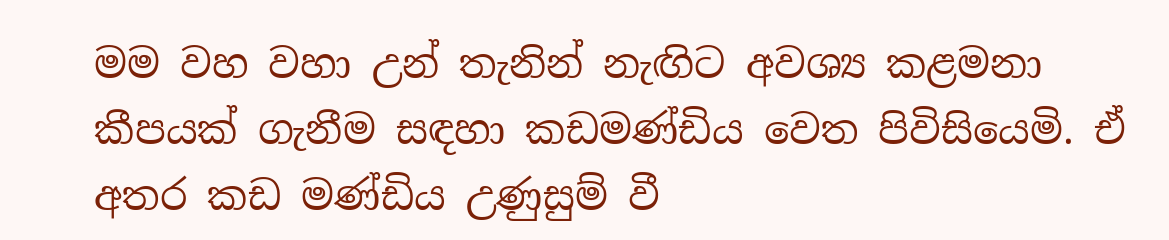මම වහ වහා උන් තැනින් නැඟිට අවශ්‍ය කළමනා කීපයක් ගැනීම සඳහා කඩමණ්ඩිය වෙත පිවිසියෙමි. ඒ අතර කඩ මණ්ඩිය උණුසුම් වී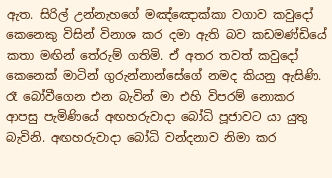ඇත. සිරිල් උන්නැහගේ මඤ්ඤොක්කා වගාව කවුදෝ කෙනෙකු විසින් විනාශ කර දමා ඇති බව කඩමණ්ඩියේ කතා මඟින් තේරුම් ගතිමි. ඒ අතර තවත් කවුදෝ කෙනෙක් මාටින් ගුරුන්නාන්සේගේ නමද කියනු ඇසිණි. රෑ බෝවීගෙන එන බැවින් මා එහි විපරම් නොකර ආපසු පැමිණියේ අඟහරුවාදා බෝධි පූජාවට යා යුතු බැවිනි. අඟහරුවාදා බෝධි වන්දනාව නිමා කර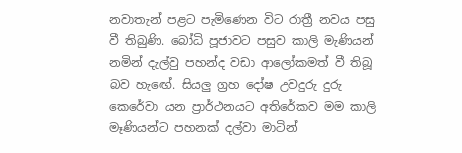නවාතැන් පළට පැමිණෙන විට රාත්‍රී නවය පසු වී තිබුණි. බෝධි පූජාවට පසුව කාලි මැණියන් නමින් දැල්වු පහන්ද වඩා ආලෝකමත් වී තිබූ බව හැඟේ. සියලු ග්‍රහ දෝෂ උවදුරු දුරු කෙරේවා යන ප්‍රාර්ථනයට අතිරේකව මම කාලි මෑණියන්ට පහනක් දල්වා මාටින්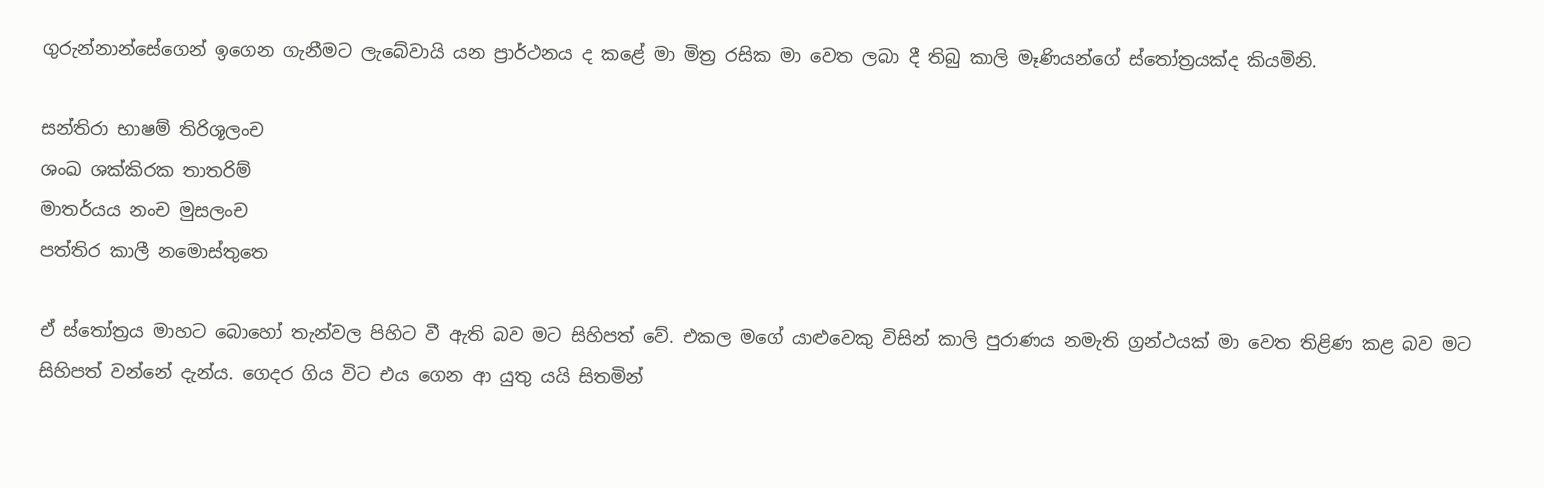ගුරුන්නාන්සේගෙන් ඉගෙන ගැනීමට ලැබේවායි යන ප්‍රාර්ථනය ද කළේ මා මිත්‍ර රසික මා වෙත ලබා දී තිබු කාලි මෑණියන්ගේ ස්තෝත්‍රයක්ද කියමිනි.

සන්තිරා භාෂම් තිරිශූලංච
ශංඛ ශක්කිරක තාතරිම්
මාතර්යය නංච මුසලංච
පත්තිර කාලී නමොස්තුතෙ

ඒ ස්තෝත්‍රය මාහට බොහෝ තැන්වල පිහිට වී ඇති බව මට සිහිපත් වේ. එකල මගේ යාළුවෙකු විසින් කාලි පුරාණය නමැති ග්‍රන්ථයක් මා වෙත තිළිණ කළ බව මට සිහිපත් වන්නේ දැන්ය. ගෙදර ගිය විට එය ගෙන ආ යුතු යයි සිතමින්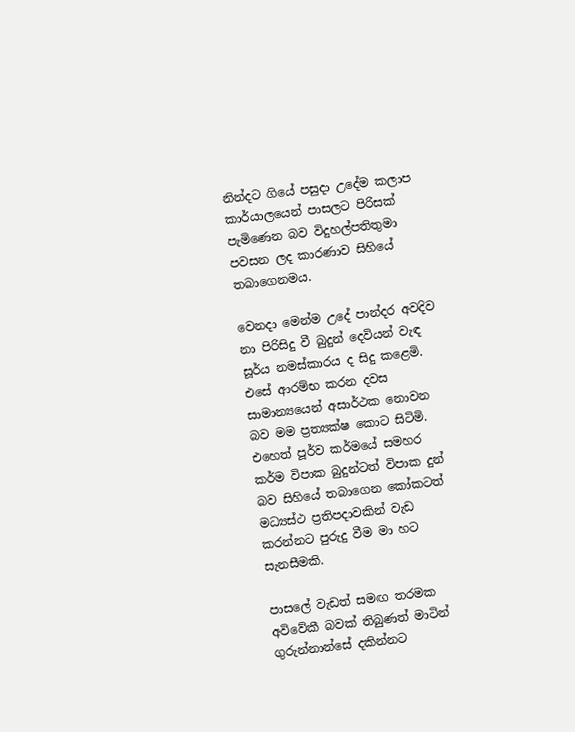නින්දට ගියේ පසුදා උදේම කලාප කාර්යාලයෙන් පාසලට පිරිසක් පැමිණෙන බව විදුහල්පතිතුමා පවසන ලද කාරණාව සිහියේ තබාගෙනමය.

වෙනදා මෙන්ම උදේ පාන්දර අවදිව නා පිරිසිදු වී බුදුන් දෙවියන් වැඳ සූර්ය නමස්කාරය ද සිදු කළෙමි. එසේ ආරම්භ කරන දවස සාමාන්‍යයෙන් අසාර්ථක නොවන බව මම ප්‍රත්‍යක්ෂ කොට සිටිමි. එහෙත් පූර්ව කර්මයේ සමහර කර්ම විපාක බුදුන්ටත් විපාක දුන් බව සිහියේ තබාගෙන කෝකටත් මධ්‍යස්ථ ප්‍රතිපදාවකින් වැඩ කරන්නට පුරුදු වීම මා හට සැනසීමකි.

පාසලේ වැඩත් සමඟ තරමක අවිවේකී බවක් තිබුණත් මාටින් ගුරුන්නාන්සේ දකින්නට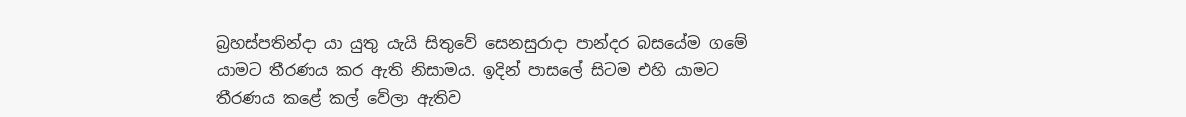බ්‍රහස්පතින්දා යා යුතු යැයි සිතුවේ සෙනසුරාදා පාන්දර බසයේම ගමේ යාමට තීරණය කර ඇති නිසාමය. ඉදින් පාසලේ සිටම එහි යාමට තීරණය කළේ කල් වේලා ඇතිව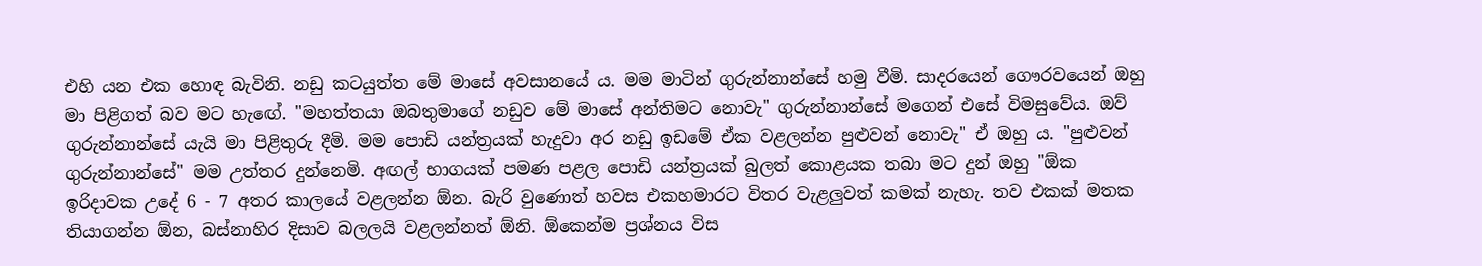එහි යන එක හොඳ බැවිනි. නඩු කටයුත්ත මේ මාසේ අවසානයේ ය. මම මාටින් ගුරුන්නාන්සේ හමු වීමි. සාදරයෙන් ගෞරවයෙන් ඔහු මා පිළිගත් බව මට හැඟේ. "මහත්තයා ඔබතුමාගේ නඩුව මේ මාසේ අන්තිමට නොවැ" ගුරුන්නාන්සේ මගෙන් එසේ විමසුවේය. ඔව් ගුරුන්නාන්සේ යැයි මා පිළිතුරු දීමි. මම පොඩි යන්ත්‍රයක් හැදුවා අර නඩු ඉඩමේ ඒක වළලන්න පුළුවන් නොවැ" ඒ ඔහු ය. "පුළුවන් ගුරුන්නාන්සේ" මම උත්තර දුන්නෙමි. අඟල් භාගයක් පමණ පළල පොඩි යන්ත්‍රයක් බුලත් කොළයක තබා මට දුන් ඔහු "ඕක ඉරිදාවක උදේ 6 - 7 අතර කාලයේ වළලන්න ඕන. බැරි වුණොත් හවස එකහමාරට විතර වැළලුවත් කමක් නැහැ. තව එකක් මතක තියාගන්න ඕන, බස්නාහිර දිසාව බලලයි වළලන්නත් ඕනි. ඕකෙන්ම ප්‍රශ්නය විස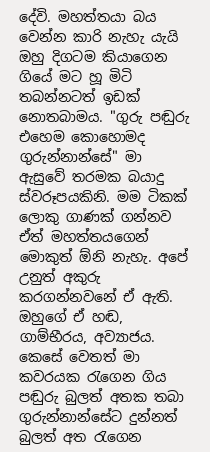දේවි. මහත්තයා බය වෙන්න කාරි නැහැ යැයි ඔහු දිගටම කියාගෙන ගියේ මට හූ මිටි තබන්නටත් ඉඩක් නොතබාමය. "ගුරු පඬුරු එහෙම කොහොමද ගුරුන්නාන්සේ" මා ඇසුවේ තරමක බයාදු ස්වරූපයකිනි. මම ටිකක් ලොකු ගාණක් ගන්නව ඒත් මහත්තයගෙන් මොකුත් ඕනි නැහැ. අපේ උනුත් අකුරු කරගන්නවනේ ඒ ඇති. ඔහුගේ ඒ හඬ, ගාම්භීරය, අව්‍යාජය. කෙසේ වෙතත් මා කවරයක රැගෙන ගිය පඬුරු බුලත් අතක තබා ගුරුන්නාන්සේට දුන්නත් බුලත් අත රැගෙන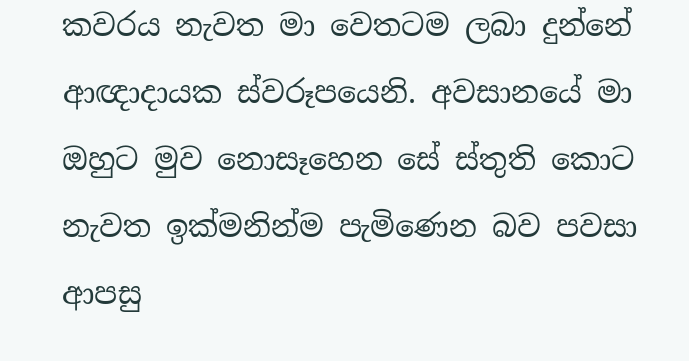කවරය නැවත මා වෙතටම ලබා දුන්නේ ආඥාදායක ස්වරූපයෙනි. අවසානයේ මා ඔහුට මුව නොසෑහෙන සේ ස්තුති කොට නැවත ඉක්මනින්ම පැමිණෙන බව පවසා ආපසු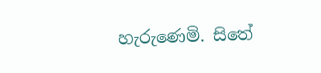හැරුණෙමි. සිතේ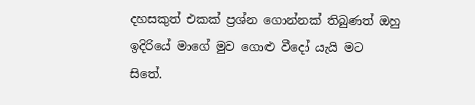දහසකුත් එකක් ප්‍රශ්න ගොන්නක් තිබුණත් ඔහු ඉදිරියේ මාගේ මුව ගොළු වීදෝ යැයි මට සිතේ.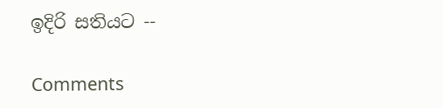ඉදිරි සතියට --

Comments